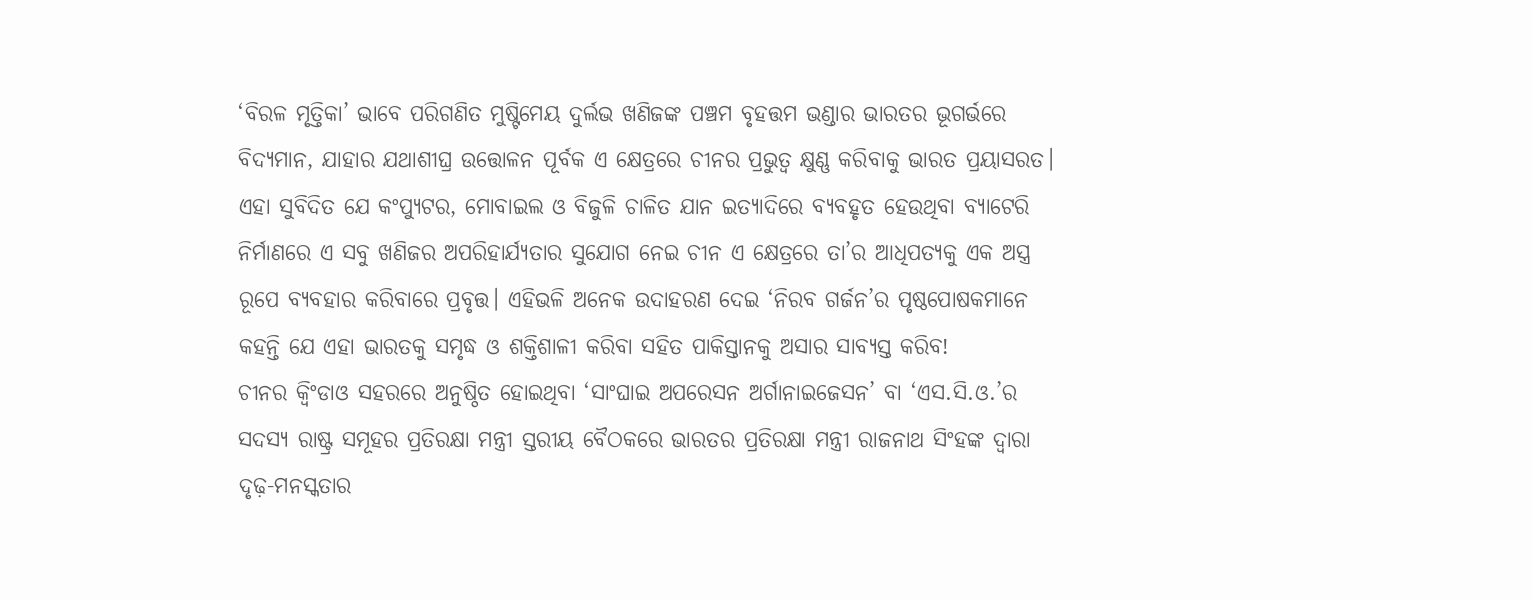‘ବିରଳ ମୃତ୍ତିକା’ ଭାବେ ପରିଗଣିତ ମୁଷ୍ଟିମେୟ ଦୁର୍ଲଭ ଖଣିଜଙ୍କ ପଞ୍ଚମ ବୃହତ୍ତମ ଭଣ୍ଡାର ଭାରତର ଭୂଗର୍ଭରେ ବିଦ୍ୟମାନ, ଯାହାର ଯଥାଶୀଘ୍ର ଉତ୍ତୋଳନ ପୂର୍ବକ ଏ କ୍ଷେତ୍ରରେ ଚୀନର ପ୍ରଭୁତ୍ବ କ୍ଷୁଣ୍ଣ କରିବାକୁ ଭାରତ ପ୍ରୟାସରତ। ଏହା ସୁବିଦିତ ଯେ କଂପ୍ୟୁଟର, ମୋବାଇଲ ଓ ବିଜୁଳି ଚାଳିତ ଯାନ ଇତ୍ୟାଦିରେ ବ୍ୟବହୃତ ହେଉଥିବା ବ୍ୟାଟେରି ନିର୍ମାଣରେ ଏ ସବୁ ଖଣିଜର ଅପରିହାର୍ଯ୍ୟତାର ସୁଯୋଗ ନେଇ ଚୀନ ଏ କ୍ଷେତ୍ରରେ ତା’ର ଆଧିପତ୍ୟକୁ ଏକ ଅସ୍ତ୍ର ରୂପେ ବ୍ୟବହାର କରିବାରେ ପ୍ରବୃତ୍ତ। ଏହିଭଳି ଅନେକ ଉଦାହରଣ ଦେଇ ‘ନିରବ ଗର୍ଜନ’ର ପୃଷ୍ଠପୋଷକମାନେ କହନ୍ତି ଯେ ଏହା ଭାରତକୁ ସମୃଦ୍ଧ ଓ ଶକ୍ତିଶାଳୀ କରିବା ସହିତ ପାକିସ୍ତାନକୁ ଅସାର ସାବ୍ୟସ୍ତ କରିବ!
ଚୀନର କ୍ବିଂଡାଓ ସହରରେ ଅନୁଷ୍ଠିତ ହୋଇଥିବା ‘ସାଂଘାଇ ଅପରେସନ ଅର୍ଗାନାଇଜେସନ’ ବା ‘ଏସ.ସି.ଓ.’ର ସଦସ୍ୟ ରାଷ୍ଟ୍ର ସମୂହର ପ୍ରତିରକ୍ଷା ମନ୍ତ୍ରୀ ସ୍ତରୀୟ ବୈଠକରେ ଭାରତର ପ୍ରତିରକ୍ଷା ମନ୍ତ୍ରୀ ରାଜନାଥ ସିଂହଙ୍କ ଦ୍ବାରା ଦୃଢ଼-ମନସ୍କତାର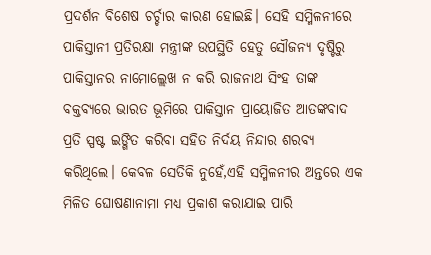ପ୍ରଦର୍ଶନ ବିଶେଷ ଚର୍ଚ୍ଚାର କାରଣ ହୋଇଛି। ସେହି ସମ୍ମିଳନୀରେ ପାକିସ୍ତାନୀ ପ୍ରତିରକ୍ଷା ମନ୍ତ୍ରୀଙ୍କ ଉପସ୍ଥିତି ହେତୁ ସୌଜନ୍ୟ ଦୃଷ୍ଟିରୁ ପାକିସ୍ତାନର ନାମୋଲ୍ଲେଖ ନ କରି ରାଜନାଥ ସିଂହ ତାଙ୍କ ବକ୍ତବ୍ୟରେ ଭାରତ ଭୂମିରେ ପାକିସ୍ତାନ ପ୍ରାୟୋଜିତ ଆତଙ୍କବାଦ ପ୍ରତି ସ୍ପଷ୍ଟ ଇଙ୍ଗିତ କରିବା ସହିତ ନିର୍ଦୟ ନିନ୍ଦାର ଶରବ୍ୟ କରିଥିଲେ। କେବଳ ସେତିକି ନୁହେଁ,ଏହି ସମ୍ମିଳନୀର ଅନ୍ତରେ ଏକ ମିଳିତ ଘୋଷଣାନାମା ମଧ୍ୟ ପ୍ରକାଶ କରାଯାଇ ପାରି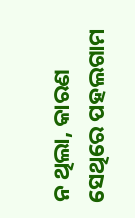ନ ଥିଲା, କାରଣ ସେଥିରେ ପହଲଗାମ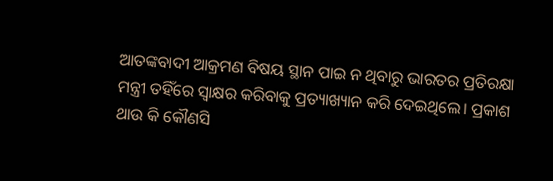ଆତଙ୍କବାଦୀ ଆକ୍ରମଣ ବିଷୟ ସ୍ଥାନ ପାଇ ନ ଥିବାରୁ ଭାରତର ପ୍ରତିରକ୍ଷା ମନ୍ତ୍ରୀ ତହିଁରେ ସ୍ବାକ୍ଷର କରିବାକୁ ପ୍ରତ୍ୟାଖ୍ୟାନ କରି ଦେଇଥିଲେ। ପ୍ରକାଶ ଥାଉ କି କୌଣସି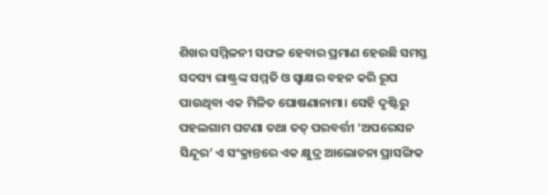ଶିଖର ସମ୍ମିଳନୀ ସଫଳ ହେବାର ପ୍ରମାଣ ହେଉଛି ସମସ୍ତ ସଦସ୍ୟ ରାଷ୍ଟ୍ରଙ୍କ ସମ୍ମତି ଓ ସ୍ବାକ୍ଷର ବହନ କରି ରୂପ ପାଉଥିବା ଏକ ମିଳିତ ଘୋଷଣାନାମା। ସେହି ଦୃଷ୍ଟିରୁ ପହଲଗାମ ଘଟଣା ତଥା ତତ୍ ପରବର୍ତ୍ତୀ ‘ଅପରେସନ ସିନ୍ଦୂର’ ଏ ସଂକ୍ରାନ୍ତରେ ଏକ କ୍ଷୁଦ୍ର ଆଲୋଚନା ପ୍ରାସଙ୍ଗିକ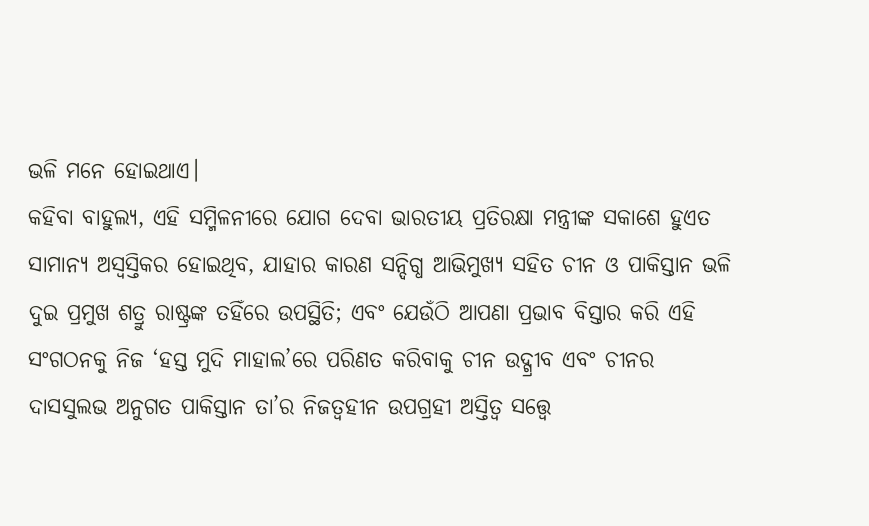ଭଳି ମନେ ହୋଇଥାଏ।
କହିବା ବାହୁଲ୍ୟ, ଏହି ସମ୍ମିଳନୀରେ ଯୋଗ ଦେବା ଭାରତୀୟ ପ୍ରତିରକ୍ଷା ମନ୍ତ୍ରୀଙ୍କ ସକାଶେ ହୁଏତ ସାମାନ୍ୟ ଅସ୍ବସ୍ତିକର ହୋଇଥିବ, ଯାହାର କାରଣ ସନ୍ଦିଗ୍ଧ ଆଭିମୁଖ୍ୟ ସହିତ ଚୀନ ଓ ପାକିସ୍ତାନ ଭଳି ଦୁଇ ପ୍ରମୁଖ ଶତ୍ରୁ ରାଷ୍ଟ୍ରଙ୍କ ତହିଁରେ ଉପସ୍ଥିତି; ଏବଂ ଯେଉଁଠି ଆପଣା ପ୍ରଭାବ ବିସ୍ତାର କରି ଏହି ସଂଗଠନକୁ ନିଜ ‘ହସ୍ତ ମୁଦି ମାହାଲ’ରେ ପରିଣତ କରିବାକୁ ଚୀନ ଉଦ୍ଗ୍ରୀବ ଏବଂ ଚୀନର ଦାସସୁଲଭ ଅନୁଗତ ପାକିସ୍ତାନ ତା’ର ନିଜତ୍ବହୀନ ଉପଗ୍ରହୀ ଅସ୍ତିତ୍ବ ସତ୍ତ୍ବେ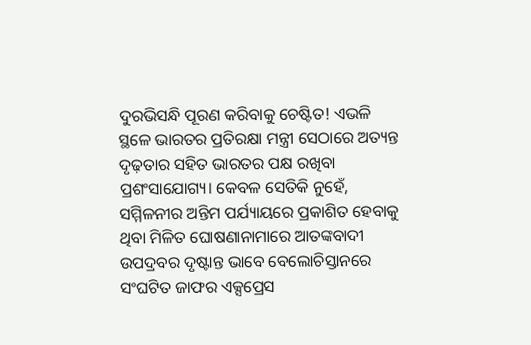ଦୁରଭିସନ୍ଧି ପୂରଣ କରିବାକୁ ଚେଷ୍ଟିତ! ଏଭଳି ସ୍ଥଳେ ଭାରତର ପ୍ରତିରକ୍ଷା ମନ୍ତ୍ରୀ ସେଠାରେ ଅତ୍ୟନ୍ତ ଦୃଢ଼ତାର ସହିତ ଭାରତର ପକ୍ଷ ରଖିବା ପ୍ରଶଂସାଯୋଗ୍ୟ। କେବଳ ସେତିକି ନୁହେଁ, ସମ୍ମିଳନୀର ଅନ୍ତିମ ପର୍ଯ୍ୟାୟରେ ପ୍ରକାଶିତ ହେବାକୁ ଥିବା ମିଳିତ ଘୋଷଣାନାମାରେ ଆତଙ୍କବାଦୀ ଉପଦ୍ରବର ଦୃଷ୍ଟାନ୍ତ ଭାବେ ବେଲୋଚିସ୍ତାନରେ ସଂଘଟିତ ଜାଫର ଏକ୍ସପ୍ରେସ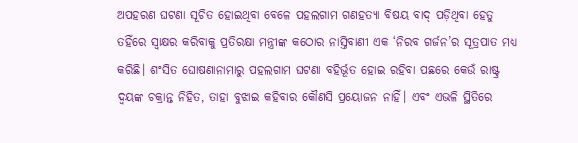ଅପହରଣ ଘଟଣା ସୂଚିତ ହୋଇଥିବା ବେଳେ ପହଲଗାମ ଗଣହତ୍ୟା ବିଷୟ ବାଦ୍ ପଡ଼ିଥିବା ହେତୁ ତହିଁରେ ସ୍ବାକ୍ଷର କରିବାକୁ ପ୍ରତିରକ୍ଷା ମନ୍ତ୍ରୀଙ୍କ କଠୋର ନାସ୍ତିବାଣୀ ଏକ ‘ନିରବ ଗର୍ଜନ’ର ସୂତ୍ରପାତ ମଧ୍ୟ କରିଛି। ଶଂସିତ ଘୋଷଣାନାମାରୁ ପହଲଗାମ ଘଟଣା ବହିର୍ଭୂତ ହୋଇ ରହିବା ପଛରେ କେଉଁ ରାଷ୍ଟ୍ର ଦ୍ବୟଙ୍କ ଚକ୍ରାନ୍ତ ନିହିତ, ତାହା ବୁଝାଇ କହିବାର କୌଣସି ପ୍ରୟୋଜନ ନାହିଁ। ଏବଂ ଏଭଳି ସ୍ଥିତିରେ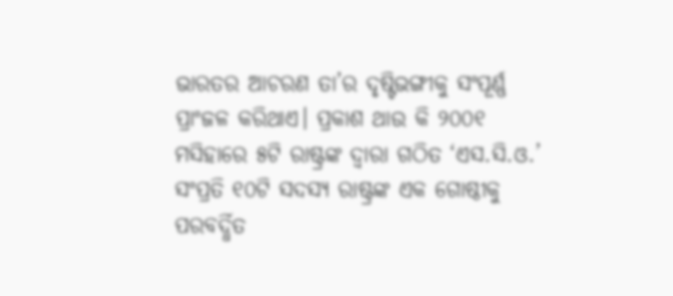ଭାରତର ଆଚରଣ ତା’ର ଦୃଷ୍ଟିଭଙ୍ଗୀକୁ ସଂପୂର୍ଣ୍ଣ ପ୍ରାଂଜଳ କରିଥାଏ। ପ୍ରକାଶ ଥାଉ କି ୨୦୦୧ ମସିହାରେ ୫ଟି ରାଷ୍ଟ୍ରଙ୍କ ଦ୍ବାରା ଗଠିତ ‘ଏସ.ସି.ଓ.’ ସଂପ୍ରତି ୧୦ଟି ସଦସ୍ୟ ରାଷ୍ଟ୍ରଙ୍କ ଏକ ଗୋଷ୍ଠୀକୁ ପରବର୍ଦ୍ଧିତ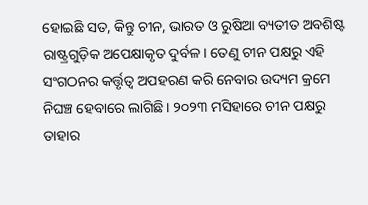ହୋଇଛି ସତ, କିନ୍ତୁ ଚୀନ, ଭାରତ ଓ ରୁଷିଆ ବ୍ୟତୀତ ଅବଶିଷ୍ଟ ରାଷ୍ଟ୍ରଗୁଡ଼ିକ ଅପେକ୍ଷାକୃତ ଦୁର୍ବଳ। ତେଣୁ ଚୀନ ପକ୍ଷରୁ ଏହି ସଂଗଠନର କର୍ତ୍ତୃତ୍ବ ଅପହରଣ କରି ନେବାର ଉଦ୍ୟମ କ୍ରମେ ନିଘଞ୍ଚ ହେବାରେ ଲାଗିଛି। ୨୦୨୩ ମସିହାରେ ଚୀନ ପକ୍ଷରୁ ତାହାର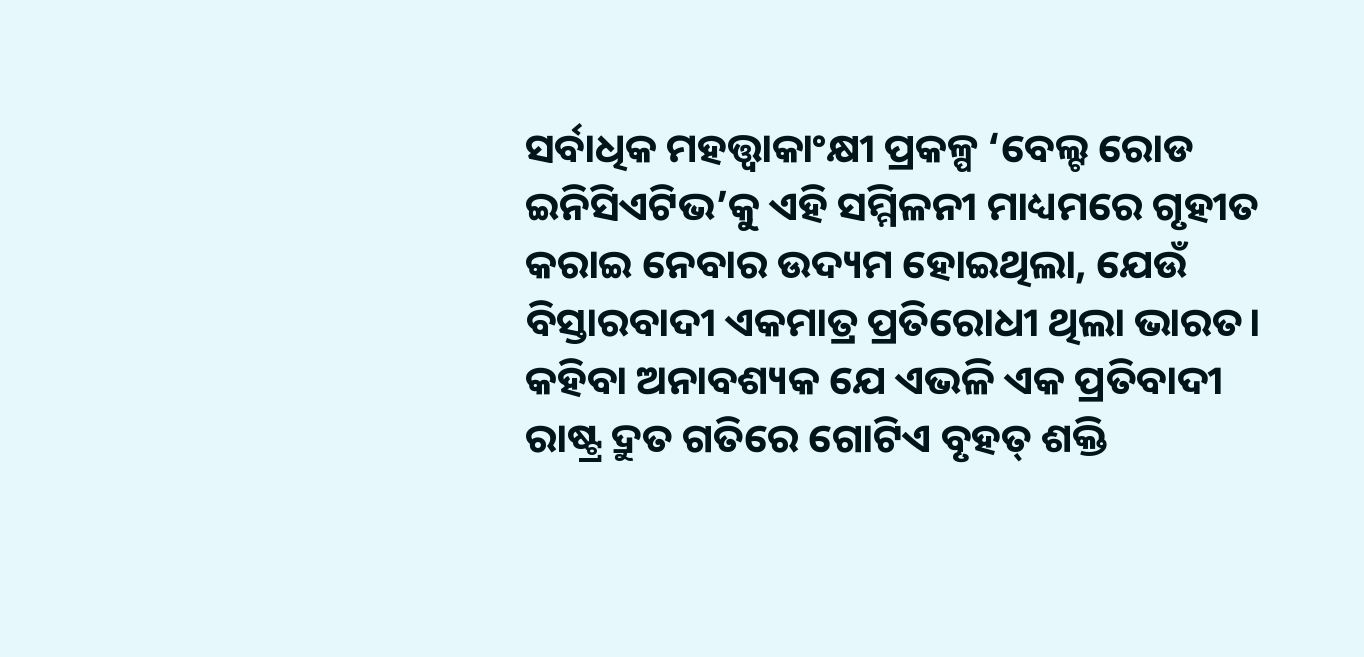ସର୍ବାଧିକ ମହତ୍ତ୍ବାକାଂକ୍ଷୀ ପ୍ରକଳ୍ପ ‘ବେଲ୍ଟ ରୋଡ ଇନିସିଏଟିଭ’କୁ ଏହି ସମ୍ମିଳନୀ ମାଧ୍ୟମରେ ଗୃହୀତ କରାଇ ନେବାର ଉଦ୍ୟମ ହୋଇଥିଲା, ଯେଉଁ ବିସ୍ତାରବାଦୀ ଏକମାତ୍ର ପ୍ରତିରୋଧୀ ଥିଲା ଭାରତ। କହିବା ଅନାବଶ୍ୟକ ଯେ ଏଭଳି ଏକ ପ୍ରତିବାଦୀ ରାଷ୍ଟ୍ର ଦ୍ରୁତ ଗତିରେ ଗୋଟିଏ ବୃହତ୍ ଶକ୍ତି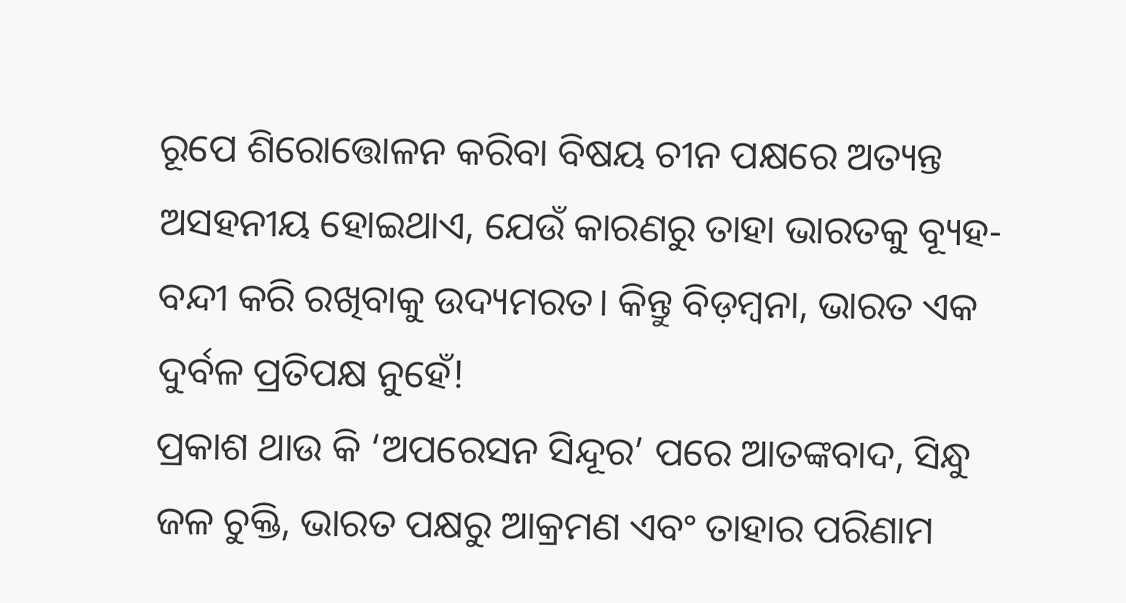ରୂପେ ଶିରୋତ୍ତୋଳନ କରିବା ବିଷୟ ଚୀନ ପକ୍ଷରେ ଅତ୍ୟନ୍ତ ଅସହନୀୟ ହୋଇଥାଏ, ଯେଉଁ କାରଣରୁ ତାହା ଭାରତକୁ ବ୍ୟୂହ-ବନ୍ଦୀ କରି ରଖିବାକୁ ଉଦ୍ୟମରତ। କିନ୍ତୁ ବିଡ଼ମ୍ବନା, ଭାରତ ଏକ ଦୁର୍ବଳ ପ୍ରତିପକ୍ଷ ନୁହେଁ!
ପ୍ରକାଶ ଥାଉ କି ‘ଅପରେସନ ସିନ୍ଦୂର’ ପରେ ଆତଙ୍କବାଦ, ସିନ୍ଧୁ ଜଳ ଚୁକ୍ତି, ଭାରତ ପକ୍ଷରୁ ଆକ୍ରମଣ ଏବଂ ତାହାର ପରିଣାମ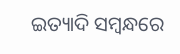ଇତ୍ୟାଦି ସମ୍ବନ୍ଧରେ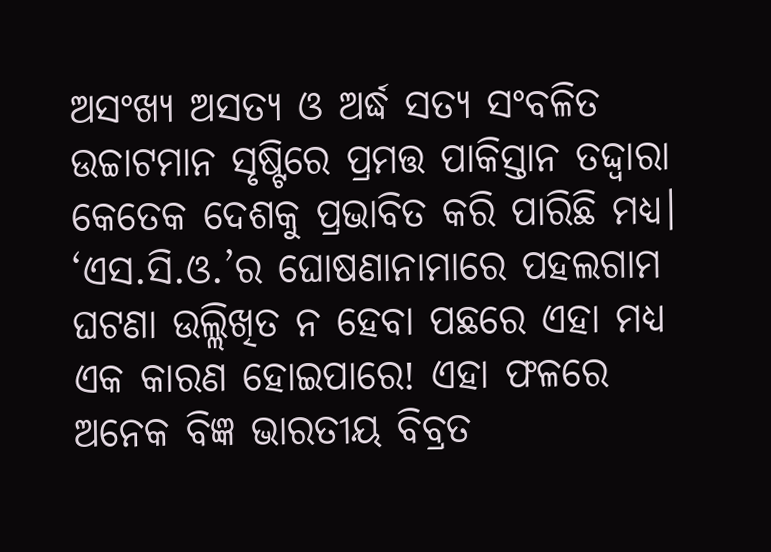ଅସଂଖ୍ୟ ଅସତ୍ୟ ଓ ଅର୍ଦ୍ଧ ସତ୍ୟ ସଂବଳିତ ଉଚ୍ଚାଟମାନ ସୃଷ୍ଟିରେ ପ୍ରମତ୍ତ ପାକିସ୍ତାନ ତଦ୍ଦ୍ବାରା କେତେକ ଦେଶକୁ ପ୍ରଭାବିତ କରି ପାରିଛି ମଧ୍ୟ। ‘ଏସ.ସି.ଓ.’ର ଘୋଷଣାନାମାରେ ପହଲଗାମ ଘଟଣା ଉଲ୍ଲିଖିତ ନ ହେବା ପଛରେ ଏହା ମଧ୍ୟ ଏକ କାରଣ ହୋଇପାରେ! ଏହା ଫଳରେ ଅନେକ ବିଜ୍ଞ ଭାରତୀୟ ବିବ୍ରତ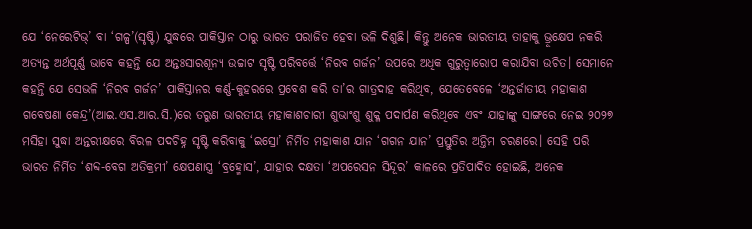ଯେ ‘ନେରେଟିଭ୍’ ବା ‘ଗଳ୍ପ’(ସୃଷ୍ଟି) ଯୁଦ୍ଧରେ ପାକିସ୍ତାନ ଠାରୁ ଭାରତ ପରାଜିତ ହେବା ଭଳି ଦିଶୁଛି। କିନ୍ତୁ ଅନେକ ଭାରତୀୟ ତାହାକୁ ଭ୍ରୂକ୍ଷେପ ନକରି ଅତ୍ୟନ୍ତ ଅର୍ଥପୂର୍ଣ୍ଣ ଭାବେ କହନ୍ତି ଯେ ଅନ୍ତଃସାରଶୂନ୍ୟ ଉଚ୍ଚାଟ ସୃଷ୍ଟି ପରିବର୍ତ୍ତେ ‘ନିରବ ଗର୍ଜନ’ ଉପରେ ଅଧିକ ଗୁରୁତ୍ବାରୋପ କରାଯିବା ଉଚିତ। ସେମାନେ କହନ୍ତି ଯେ ସେଭଳି ‘ନିରବ ଗର୍ଜନ’ ପାକିସ୍ତାନର କର୍ଣ୍ଣ-କୁହରରେ ପ୍ରବେଶ କରି ତା’ର ଗାତ୍ରଦାହ କରିଥିବ, ଯେତେବେଳେ ‘ଅନ୍ତର୍ଜାତୀୟ ମହାକାଶ ଗବେଷଣା କେନ୍ଦ୍ର’(ଆଇ.ଏସ.ଆର.ସି.)ରେ ତରୁଣ ଭାରତୀୟ ମହାକାଶଚାରୀ ଶୁଭାଂଶୁ ଶୁକ୍ଳ ପଦାର୍ପଣ କରିଥିବେ ଏବଂ ଯାହାଙ୍କୁ ସାଙ୍ଗରେ ନେଇ ୨୦୨୭ ମସିହା ସୁଦ୍ଧା ଅନ୍ତରୀକ୍ଷରେ ବିରଳ ପଦଚିହ୍ନ ସୃଷ୍ଟି କରିବାକୁ ‘ଇସ୍ରୋ’ ନିର୍ମିତ ମହାକାଶ ଯାନ ‘ଗଗନ ଯାନ’ ପ୍ରସ୍ତୁତିର ଅନ୍ତିମ ଚରଣରେ। ସେହି ପରି ଭାରତ ନିର୍ମିତ ‘ଶବ୍ଦ-ବେଗ ଅତିକ୍ରମୀ’ କ୍ଷେପଣାସ୍ତ୍ର ‘ବ୍ରହ୍ମୋସ’, ଯାହାର ଦକ୍ଷତା ‘ଅପରେସନ ସିନ୍ଦୂର’ କାଳରେ ପ୍ରତିପାଦିତ ହୋଇଛି, ଅନେକ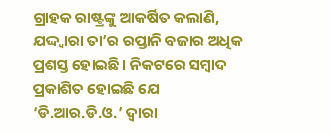ଗ୍ରାହକ ରାଷ୍ଟ୍ରଙ୍କୁ ଆକର୍ଷିତ କଲାଣି, ଯଦ୍ଦ୍ବାରା ତା’ର ରପ୍ତାନି ବଜାର ଅଧିକ ପ୍ରଶସ୍ତ ହୋଇଛି। ନିକଟରେ ସମ୍ବାଦ ପ୍ରକାଶିତ ହୋଇଛି ଯେ ‘ଡି.ଆର.ଡି.ଓ.’ ଦ୍ବାରା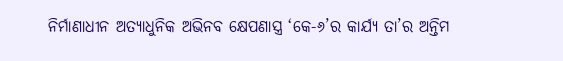ନିର୍ମାଣାଧୀନ ଅତ୍ୟାଧୁନିକ ଅଭିନବ କ୍ଷେପଣାସ୍ତ୍ର ‘କେ-୬’ର କାର୍ଯ୍ୟ ତା’ର ଅନ୍ତିମ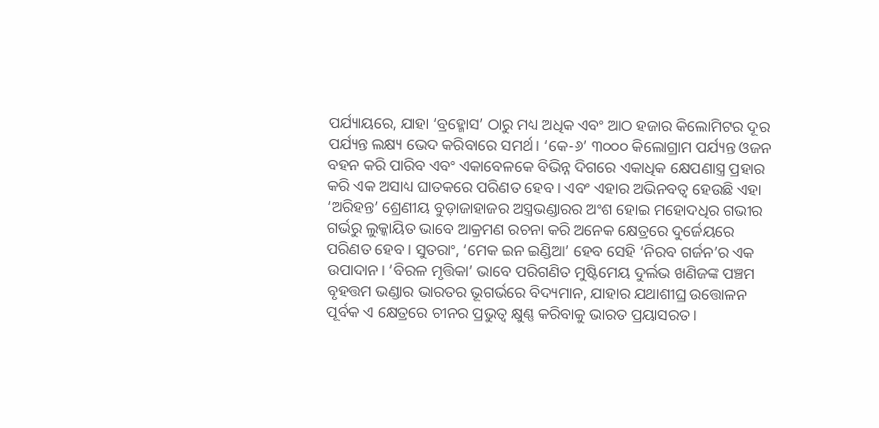ପର୍ଯ୍ୟାୟରେ, ଯାହା ‘ବ୍ରହ୍ମୋସ’ ଠାରୁ ମଧ୍ୟ ଅଧିକ ଏବଂ ଆଠ ହଜାର କିଲୋମିଟର ଦୂର ପର୍ଯ୍ୟନ୍ତ ଲକ୍ଷ୍ୟ ଭେଦ କରିବାରେ ସମର୍ଥ। ‘କେ-୬’ ୩୦୦୦ କିଲୋଗ୍ରାମ ପର୍ଯ୍ୟନ୍ତ ଓଜନ ବହନ କରି ପାରିବ ଏବଂ ଏକାବେଳକେ ବିଭିନ୍ନ ଦିଗରେ ଏକାଧିକ କ୍ଷେପଣାସ୍ତ୍ର ପ୍ରହାର କରି ଏକ ଅସାଧ୍ୟ ଘାତକରେ ପରିଣତ ହେବ। ଏବଂ ଏହାର ଅଭିନବତ୍ବ ହେଉଛି ଏହା ‘ଅରିହନ୍ତ’ ଶ୍ରେଣୀୟ ବୁଡ଼ାଜାହାଜର ଅସ୍ତ୍ରଭଣ୍ଡାରର ଅଂଶ ହୋଇ ମହୋଦଧିର ଗଭୀର ଗର୍ଭରୁ ଲୁକ୍କାୟିତ ଭାବେ ଆକ୍ରମଣ ରଚନା କରି ଅନେକ କ୍ଷେତ୍ରରେ ଦୁର୍ଜେୟରେ ପରିଣତ ହେବ। ସୁତରାଂ, ‘ମେକ ଇନ ଇଣ୍ଡିଆ’ ହେବ ସେହି ‘ନିରବ ଗର୍ଜନ’ର ଏକ ଉପାଦାନ। ‘ବିରଳ ମୃତ୍ତିକା’ ଭାବେ ପରିଗଣିତ ମୁଷ୍ଟିମେୟ ଦୁର୍ଲଭ ଖଣିଜଙ୍କ ପଞ୍ଚମ ବୃହତ୍ତମ ଭଣ୍ଡାର ଭାରତର ଭୂଗର୍ଭରେ ବିଦ୍ୟମାନ, ଯାହାର ଯଥାଶୀଘ୍ର ଉତ୍ତୋଳନ ପୂର୍ବକ ଏ କ୍ଷେତ୍ରରେ ଚୀନର ପ୍ରଭୁତ୍ବ କ୍ଷୁଣ୍ଣ କରିବାକୁ ଭାରତ ପ୍ରୟାସରତ।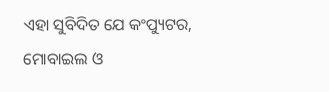ଏହା ସୁବିଦିତ ଯେ କଂପ୍ୟୁଟର, ମୋବାଇଲ ଓ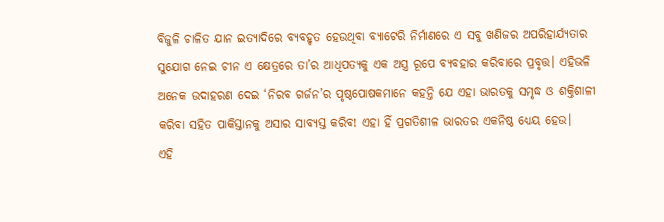ବିଜୁଳି ଚାଳିତ ଯାନ ଇତ୍ୟାଦିରେ ବ୍ୟବହୃତ ହେଉଥିବା ବ୍ୟାଟେରି ନିର୍ମାଣରେ ଏ ସବୁ ଖଣିଜର ଅପରିହାର୍ଯ୍ୟତାର ସୁଯୋଗ ନେଇ ଚୀନ ଏ କ୍ଷେତ୍ରରେ ତା’ର ଆଧିପତ୍ୟକୁ ଏକ ଅସ୍ତ୍ର ରୂପେ ବ୍ୟବହାର କରିବାରେ ପ୍ରବୃତ୍ତ। ଏହିଭଳି ଅନେକ ଉଦାହରଣ ଦେଇ ‘ନିରବ ଗର୍ଜନ’ର ପୃଷ୍ଠପୋଷକମାନେ କହନ୍ତି ଯେ ଏହା ଭାରତକୁ ସମୃଦ୍ଧ ଓ ଶକ୍ତିଶାଳୀ କରିବା ସହିତ ପାକିସ୍ତାନକୁ ଅସାର ସାବ୍ୟସ୍ତ କରିବ! ଏହା ହିଁ ପ୍ରଗତିଶୀଳ ଭାରତର ଏକନିଷ୍ଠ ଧ୍ୟେୟ ହେଉ।
ଏହି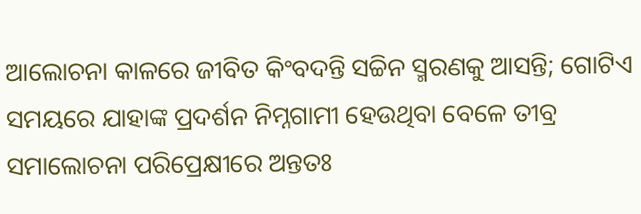ଆଲୋଚନା କାଳରେ ଜୀବିତ କିଂବଦନ୍ତି ସଚ୍ଚିନ ସ୍ମରଣକୁ ଆସନ୍ତି; ଗୋଟିଏ ସମୟରେ ଯାହାଙ୍କ ପ୍ରଦର୍ଶନ ନିମ୍ନଗାମୀ ହେଉଥିବା ବେଳେ ତୀବ୍ର ସମାଲୋଚନା ପରିପ୍ରେକ୍ଷୀରେ ଅନ୍ତତଃ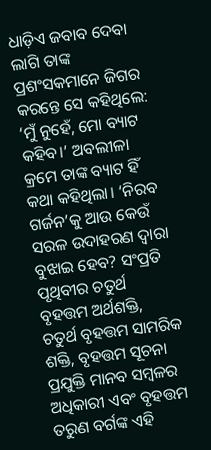ଧାଡ଼ିଏ ଜବାବ ଦେବା ଲାଗି ତାଙ୍କ ପ୍ରଶଂସକମାନେ ଜିଗର କରନ୍ତେ ସେ କହିଥିଲେ: ‘ମୁଁ ନୁହେଁ, ମୋ ବ୍ୟାଟ କହିବ।’ ଅବଲୀଳା କ୍ରମେ ତାଙ୍କ ବ୍ୟାଟ ହିଁ କଥା କହିଥିଲା। ‘ନିରବ ଗର୍ଜନ’କୁ ଆଉ କେଉଁ ସରଳ ଉଦାହରଣ ଦ୍ବାରା ବୁଝାଇ ହେବ? ସଂପ୍ରତି ପୃଥିବୀର ଚତୁର୍ଥ ବୃହତ୍ତମ ଅର୍ଥଶକ୍ତି, ଚତୁର୍ଥ ବୃହତ୍ତମ ସାମରିକ ଶକ୍ତି, ବୃହତ୍ତମ ସୂଚନା ପ୍ରଯୁକ୍ତି ମାନବ ସମ୍ବଳର ଅଧିକାରୀ ଏବଂ ବୃହତ୍ତମ ତରୁଣ ବର୍ଗଙ୍କ ଏହି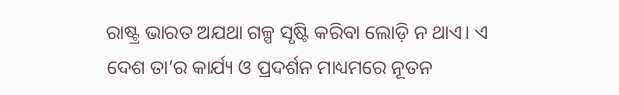ରାଷ୍ଟ୍ର ଭାରତ ଅଯଥା ଗଳ୍ପ ସୃଷ୍ଟି କରିବା ଲୋଡ଼ି ନ ଥାଏ। ଏ ଦେଶ ତା’ର କାର୍ଯ୍ୟ ଓ ପ୍ରଦର୍ଶନ ମାଧ୍ୟମରେ ନୂତନ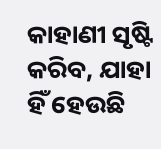କାହାଣୀ ସୃଷ୍ଟି କରିବ, ଯାହା ହିଁ ହେଉଛି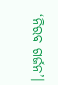‘ନିରବ ଗର୍ଜନ’।